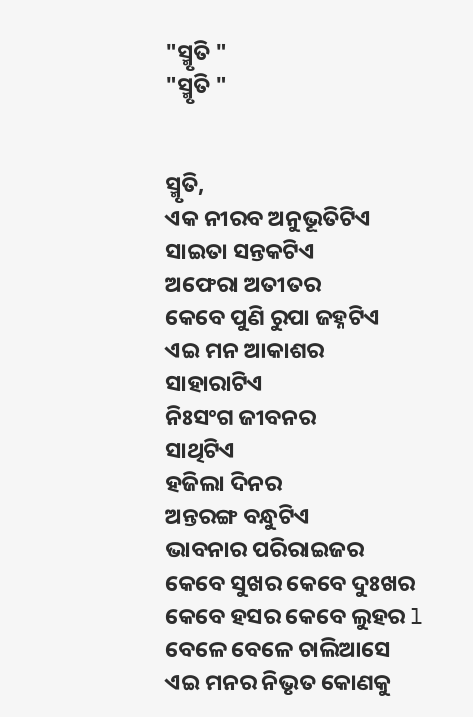"ସ୍ମୃତି "
"ସ୍ମୃତି "


ସ୍ମୃତି,
ଏକ ନୀରବ ଅନୁଭୂତିଟିଏ
ସାଇତା ସନ୍ତକଟିଏ
ଅଫେରା ଅତୀତର
କେବେ ପୁଣି ରୁପା ଜହ୍ନଟିଏ
ଏଇ ମନ ଆକାଶର
ସାହାରାଟିଏ
ନିଃସଂଗ ଜୀବନର
ସାଥିଟିଏ
ହଜିଲା ଦିନର
ଅନ୍ତରଙ୍ଗ ବନ୍ଧୁଟିଏ
ଭାବନାର ପରିରାଇଜର
କେବେ ସୁଖର କେବେ ଦୁଃଖର
କେବେ ହସର କେବେ ଲୁହର l
ବେଳେ ବେଳେ ଚାଲିଆସେ
ଏଇ ମନର ନିଭୃତ କୋଣକୁ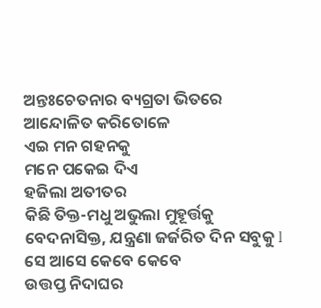ଅନ୍ତଃଚେତନାର ବ୍ୟଗ୍ରତା ଭିତରେ
ଆନ୍ଦୋଳିତ କରିତୋଳେ
ଏଇ ମନ ଗହନକୁ
ମନେ ପକେଇ ଦିଏ
ହଜିଲା ଅତୀତର
କିଛି ତିକ୍ତ-ମଧୁ ଅଭୁଲା ମୁହୂର୍ତ୍ତକୁ
ବେଦନାସିକ୍ତ, ଯନ୍ତ୍ରଣା ଜର୍ଜରିତ ଦିନ ସବୁକୁ l
ସେ ଆସେ କେବେ କେବେ
ଉତ୍ତପ୍ତ ନିଦାଘର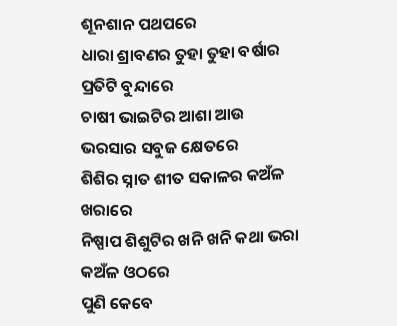ଶୂନଶାନ ପଥପରେ
ଧାରା ଶ୍ରାବଣର ତୁହା ତୁହା ବର୍ଷାର ପ୍ରତିଟି ବୁନ୍ଦାରେ
ଚାଷୀ ଭାଇଟିର ଆଶା ଆଉ ଭରସାର ସବୁଜ କ୍ଷେତରେ
ଶିଶିର ସ୍ନାତ ଶୀତ ସକାଳର କଅଁଳ ଖରାରେ
ନିଷ୍ପାପ ଶିଶୁଟିର ଖନି ଖନି କଥା ଭରା କଅଁଳ ଓଠରେ
ପୁଣି କେବେ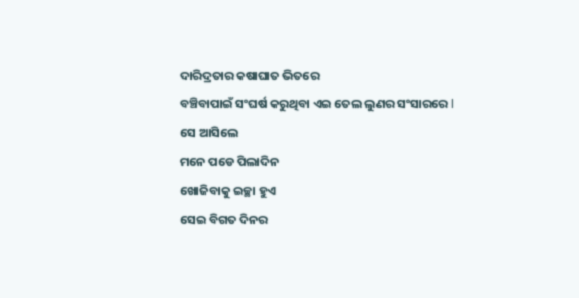ଦାରିଦ୍ରତାର କଷାଘାତ ଭିତରେ
ବଞ୍ଚିବାପାଇଁ ସଂଘର୍ଷ କରୁଥିବା ଏଇ ତେଲ ଲୁଣର ସଂସାରରେ l
ସେ ଆସିଲେ
ମନେ ପଡେ ପିଲାଦିନ
ଖୋଜିବାକୁ ଇଚ୍ଛା ହୁଏ
ସେଇ ବିଗତ ଦିନର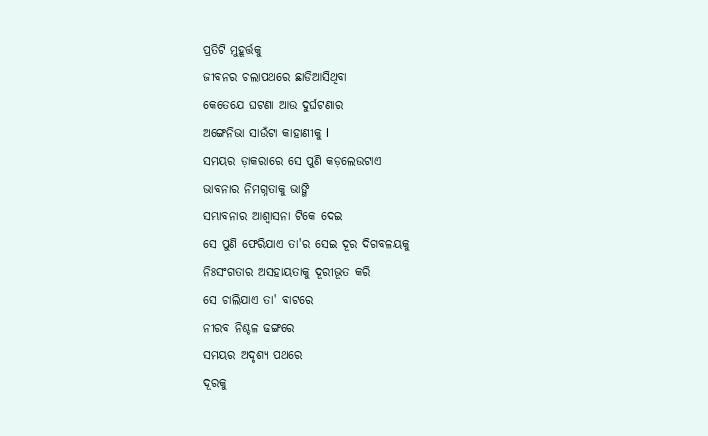ପ୍ରତିଟି ମୁହୂର୍ତ୍ତକୁ
ଜୀବନର ଚଲାପଥରେ ଛାଡିଆସିଥିବା
କେତେଯେ ଘଟଣା ଆଉ ଦୁର୍ଘଟଣାର
ଅଙ୍ଗେନିଭା ସାଉଁଟା କାହାଣୀକୁ l
ସମୟର ଡ଼ାକରାରେ ସେ ପୁଣି କଡ଼ଲେଉଟାଏ
ଭାବନାର ନିମଗ୍ନତାକୁ ଭାଙ୍ଗି
ସମ୍ଭାବନାର ଆଶ୍ୱାସନା ଟିକେ ଦେଇ
ସେ ପୁଣି ଫେରିଯାଏ ତା'ର ସେଇ ଦୂର ଦିଗବଳୟକୁ
ନିଃସଂଗତାର ଅସହାୟତାକୁ ଦୂରୀଭୂତ କରି
ସେ ଚାଲିଯାଏ ତା' ବାଟରେ
ନୀରବ ନିଶ୍ଚଳ ଢଙ୍ଗରେ
ସମୟର ଅଦୃଶ୍ୟ ପଥରେ
ଦୂରକୁ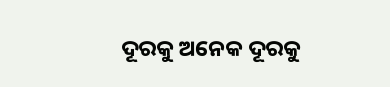ଦୂରକୁ ଅନେକ ଦୂରକୁ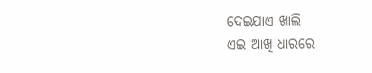ଦେଇଯାଏ ଖାଲି
ଏଇ ଆଖି ଧାରରେ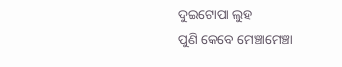ଦୁଇଟୋପା ଲୁହ
ପୁଣି କେବେ ମେଞ୍ଚାମେଞ୍ଚା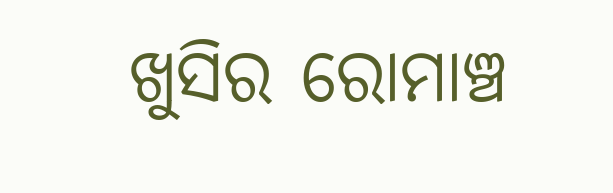ଖୁସିର ରୋମାଞ୍ଚ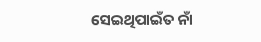ସେଇଥିପାଇଁତ ନାଁ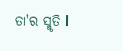ତା'ର ସ୍ମୃତି l